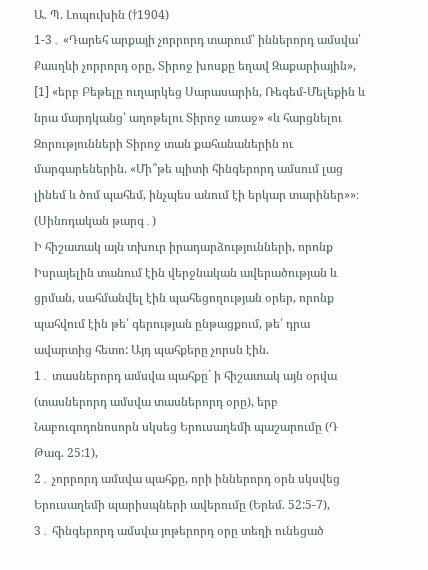Ա. Պ. Լոպուխին (†1904)
1-3․ «Դարեհ արքայի չորրորդ տարում՝ իններորդ ամսվա՝ Քասղևի չորրորդ օրը, Տիրոջ խոսքը եղավ Զաքարիային», [1] «երբ Բեթելը ուղարկեց Սարասարին, Ռեգեմ-Մելեքին և նրա մարդկանց՝ աղոթելու Տիրոջ առաջ» «և հարցնելու Զորությունների Տիրոջ տան քահանաներին ու մարգարեներին. «Մի՞թե պիտի հինգերորդ ամսում լաց լինեմ և ծոմ պահեմ, ինչպես անում էի երկար տարիներ»»։ (Սինոդական թարգ․)
Ի հիշատակ այն տխուր իրադարձությունների, որոնք Իսրայելին տանում էին վերջնական ավերածության և ցրման, սահմանվել էին պահեցողության օրեր, որոնք պահվում էին թե՛ գերության ընթացքում, թե՛ դրա ավարտից հետո: Այդ պահքերը չորսն էին.
1․ տասներորդ ամսվա պահքը` ի հիշատակ այն օրվա (տասներորդ ամսվա տասներորդ օրը), երբ Նաբուգոդոնոսորն սկսեց Երուսաղեմի պաշարումը (Դ Թագ. 25:1),
2․ չորրորդ ամսվա պահքը, որի իններորդ օրն սկսվեց Երուսաղեմի պարիսպների ավերումը (Երեմ. 52:5-7),
3․ հինգերորդ ամսվա յոթերորդ օրը տեղի ունեցած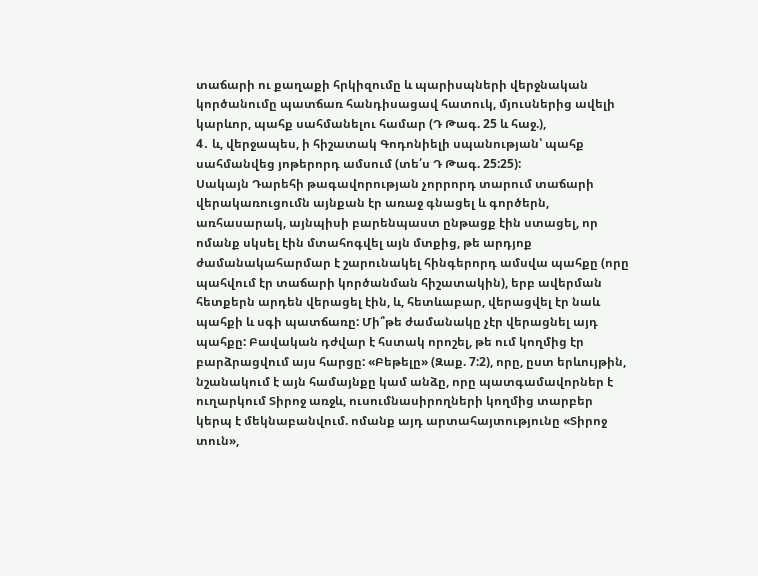տաճարի ու քաղաքի հրկիզումը և պարիսպների վերջնական կործանումը պատճառ հանդիսացավ հատուկ, մյուսներից ավելի կարևոր, պահք սահմանելու համար (Դ Թագ. 25 և հաջ.),
4․ և, վերջապես, ի հիշատակ Գոդոնիելի սպանության՝ պահք սահմանվեց յոթերորդ ամսում (տե՛ս Դ Թագ. 25:25):
Սակայն Դարեհի թագավորության չորրորդ տարում տաճարի վերակառուցումն այնքան էր առաջ գնացել և գործերն, առհասարակ, այնպիսի բարենպաստ ընթացք էին ստացել, որ ոմանք սկսել էին մտահոգվել այն մտքից, թե արդյոք ժամանակահարմար է շարունակել հինգերորդ ամսվա պահքը (որը պահվում էր տաճարի կործանման հիշատակին), երբ ավերման հետքերն արդեն վերացել էին, և, հետևաբար, վերացվել էր նաև պահքի և սգի պատճառը: Մի՞թե ժամանակը չէր վերացնել այդ պահքը: Բավական դժվար է հստակ որոշել, թե ում կողմից էր բարձրացվում այս հարցը: «Բեթելը» (Զաք. 7:2), որը, ըստ երևույթին, նշանակում է այն համայնքը կամ անձը, որը պատգամավորներ է ուղարկում Տիրոջ առջև, ուսումնասիրողների կողմից տարբեր կերպ է մեկնաբանվում. ոմանք այդ արտահայտությունը «Տիրոջ տուն»,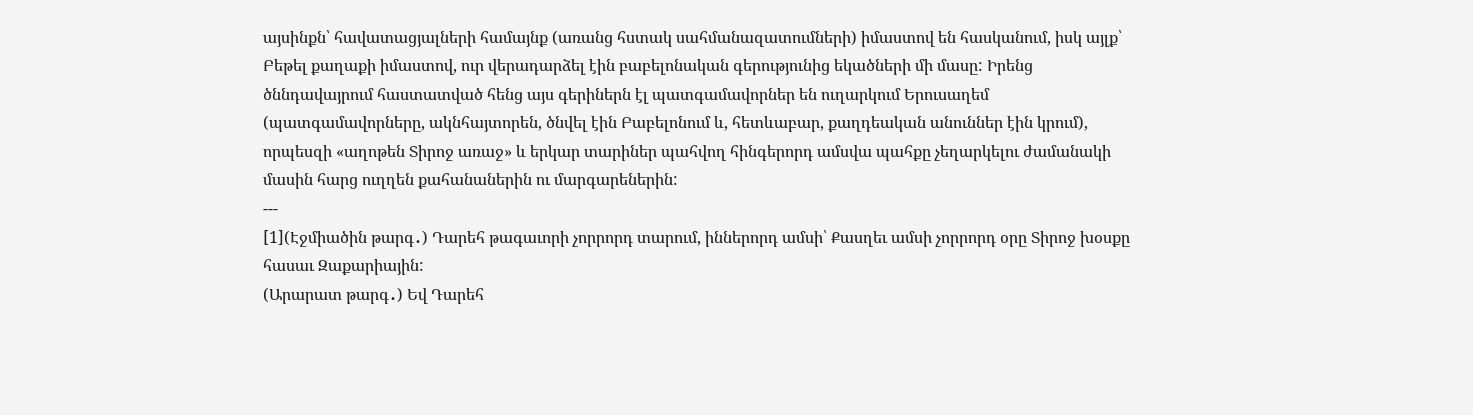այսինքն՝ հավատացյալների համայնք (առանց հստակ սահմանազատումների) իմաստով են հասկանում, իսկ այլք՝ Բեթել քաղաքի իմաստով, ուր վերադարձել էին բաբելոնական գերությունից եկածների մի մասը: Իրենց ծննդավայրում հաստատված հենց այս գերիներն էլ պատգամավորներ են ուղարկում Երուսաղեմ (պատգամավորները, ակնհայտորեն, ծնվել էին Բաբելոնում և, հետևաբար, քաղդեական անուններ էին կրում), որպեսզի «աղոթեն Տիրոջ առաջ» և երկար տարիներ պահվող հինգերորդ ամսվա պահքը չեղարկելու ժամանակի մասին հարց ուղղեն քահանաներին ու մարգարեներին:
---
[1](Էջմիածին թարգ․) Դարեհ թագաւորի չորրորդ տարում, իններորդ ամսի՝ Քասղեւ ամսի չորրորդ օրը Տիրոջ խօսքը հասաւ Զաքարիային:
(Արարատ թարգ․) Եվ Դարեհ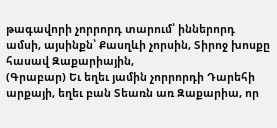թագավորի չորրորդ տարում՝ իններորդ ամսի, այսինքն՝ Քասղևի չորսին, Տիրոջ խոսքը հասավ Զաքարիային,
(Գրաբար) Եւ եղեւ յամին չորրորդի Դարեհի արքայի, եղեւ բան Տեառն առ Զաքարիա, որ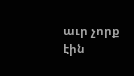աւր չորք էին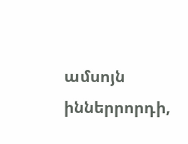ամսոյն իններրորդի,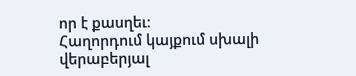որ է քասղեւ։
Հաղորդում կայքում սխալի վերաբերյալ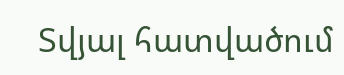Տվյալ հատվածում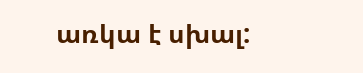առկա է սխալ: